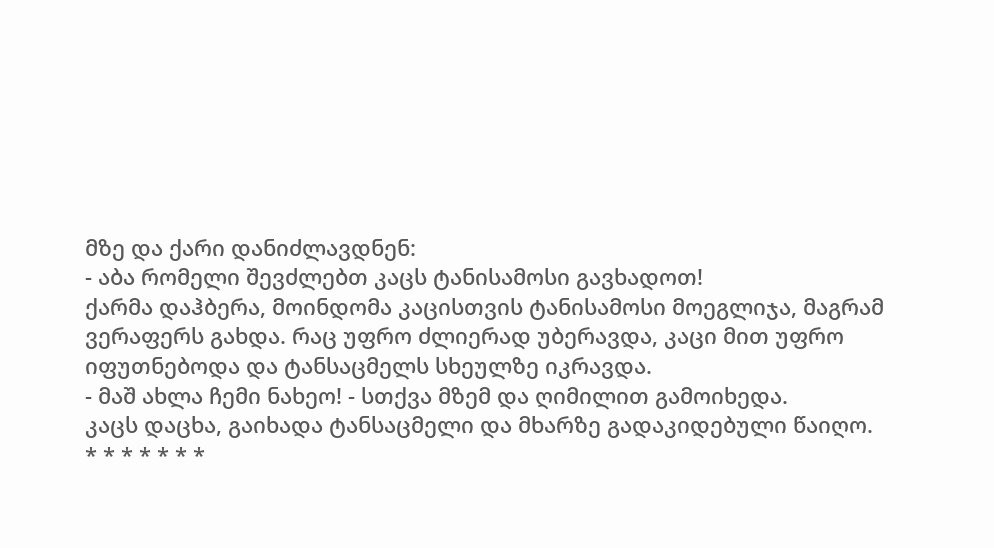მზე და ქარი დანიძლავდნენ:
- აბა რომელი შევძლებთ კაცს ტანისამოსი გავხადოთ!
ქარმა დაჰბერა, მოინდომა კაცისთვის ტანისამოსი მოეგლიჯა, მაგრამ ვერაფერს გახდა. რაც უფრო ძლიერად უბერავდა, კაცი მით უფრო იფუთნებოდა და ტანსაცმელს სხეულზე იკრავდა.
- მაშ ახლა ჩემი ნახეო! - სთქვა მზემ და ღიმილით გამოიხედა.
კაცს დაცხა, გაიხადა ტანსაცმელი და მხარზე გადაკიდებული წაიღო.
* * * * * * *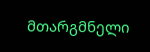მთარგმნელი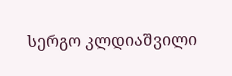სერგო კლდიაშვილი